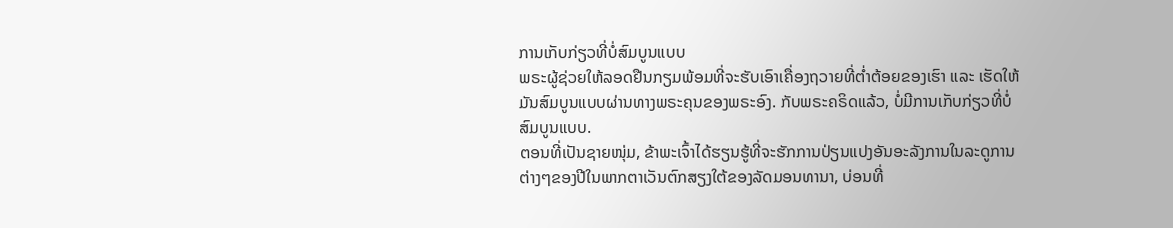ການເກັບກ່ຽວທີ່ບໍ່ສົມບູນແບບ
ພຣະຜູ້ຊ່ວຍໃຫ້ລອດຢືນກຽມພ້ອມທີ່ຈະຮັບເອົາເຄື່ອງຖວາຍທີ່ຕໍ່າຕ້ອຍຂອງເຮົາ ແລະ ເຮັດໃຫ້ມັນສົມບູນແບບຜ່ານທາງພຣະຄຸນຂອງພຣະອົງ. ກັບພຣະຄຣິດແລ້ວ, ບໍ່ມີການເກັບກ່ຽວທີ່ບໍ່ສົມບູນແບບ.
ຕອນທີ່ເປັນຊາຍໜຸ່ມ, ຂ້າພະເຈົ້າໄດ້ຮຽນຮູ້ທີ່ຈະຮັກການປ່ຽນແປງອັນອະລັງການໃນລະດູການຕ່າງໆຂອງປີໃນພາກຕາເວັນຕົກສຽງໃຕ້ຂອງລັດມອນທານາ, ບ່ອນທີ່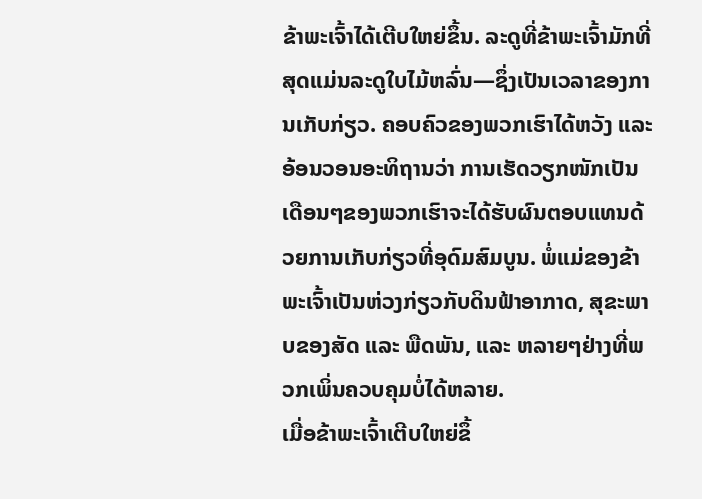ຂ້າພະເຈົ້າໄດ້ເຕີບໃຫຍ່ຂຶ້ນ. ລະດູທີ່ຂ້າພະເຈົ້າມັກທີ່ສຸດແມ່ນລະດູໃບໄມ້ຫລົ່ນ—ຊຶ່ງເປັນເວລາຂອງການເກັບກ່ຽວ. ຄອບຄົວຂອງພວກເຮົາໄດ້ຫວັງ ແລະ ອ້ອນວອນອະທິຖານວ່າ ການເຮັດວຽກໜັກເປັນເດືອນໆຂອງພວກເຮົາຈະໄດ້ຮັບຜົນຕອບແທນດ້ວຍການເກັບກ່ຽວທີ່ອຸດົມສົມບູນ. ພໍ່ແມ່ຂອງຂ້າພະເຈົ້າເປັນຫ່ວງກ່ຽວກັບດິນຟ້າອາກາດ, ສຸຂະພາບຂອງສັດ ແລະ ພືດພັນ, ແລະ ຫລາຍໆຢ່າງທີ່ພວກເພິ່ນຄວບຄຸມບໍ່ໄດ້ຫລາຍ.
ເມື່ອຂ້າພະເຈົ້າເຕີບໃຫຍ່ຂຶ້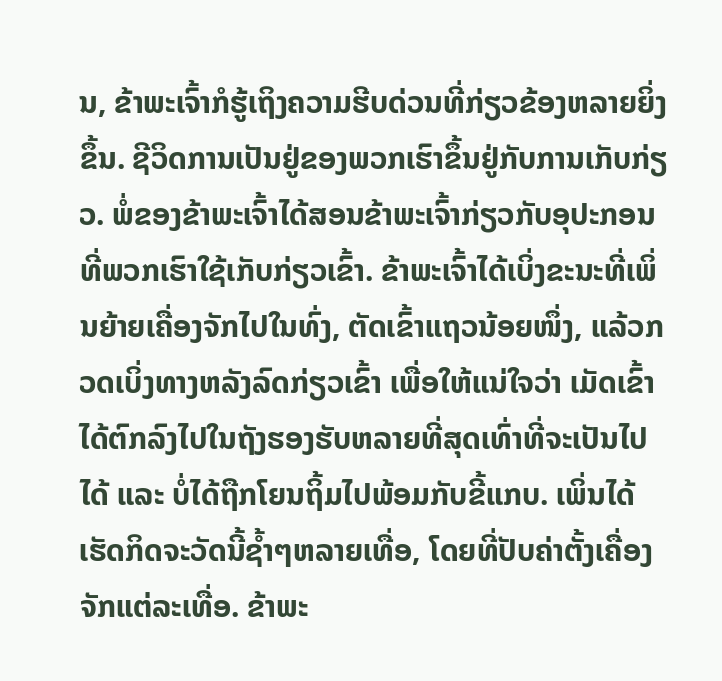ນ, ຂ້າພະເຈົ້າກໍຮູ້ເຖິງຄວາມຮີບດ່ວນທີ່ກ່ຽວຂ້ອງຫລາຍຍິ່ງຂຶ້ນ. ຊີວິດການເປັນຢູ່ຂອງພວກເຮົາຂຶ້ນຢູ່ກັບການເກັບກ່ຽວ. ພໍ່ຂອງຂ້າພະເຈົ້າໄດ້ສອນຂ້າພະເຈົ້າກ່ຽວກັບອຸປະກອນທີ່ພວກເຮົາໃຊ້ເກັບກ່ຽວເຂົ້າ. ຂ້າພະເຈົ້າໄດ້ເບິ່ງຂະນະທີ່ເພິ່ນຍ້າຍເຄື່ອງຈັກໄປໃນທົ່ງ, ຕັດເຂົ້າແຖວນ້ອຍໜຶ່ງ, ແລ້ວກວດເບິ່ງທາງຫລັງລົດກ່ຽວເຂົ້າ ເພື່ອໃຫ້ແນ່ໃຈວ່າ ເມັດເຂົ້າໄດ້ຕົກລົງໄປໃນຖັງຮອງຮັບຫລາຍທີ່ສຸດເທົ່າທີ່ຈະເປັນໄປໄດ້ ແລະ ບໍ່ໄດ້ຖືກໂຍນຖິ້ມໄປພ້ອມກັບຂີ້ແກບ. ເພິ່ນໄດ້ເຮັດກິດຈະວັດນີ້ຊໍ້າໆຫລາຍເທື່ອ, ໂດຍທີ່ປັບຄ່າຕັ້ງເຄື່ອງຈັກແຕ່ລະເທື່ອ. ຂ້າພະ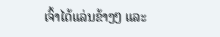ເຈົ້າໄດ້ແລ່ນຂ້າງໆ ແລະ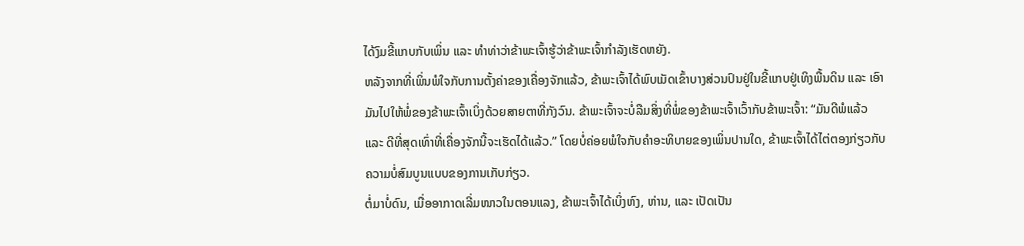ໄດ້ງົມຂີ້ແກບກັບເພິ່ນ ແລະ ທຳທ່າວ່າຂ້າພະເຈົ້າຮູ້ວ່າຂ້າພະເຈົ້າກຳລັງເຮັດຫຍັງ.
ຫລັງຈາກທີ່ເພິ່ນພໍໃຈກັບການຕັ້ງຄ່າຂອງເຄື່ອງຈັກແລ້ວ, ຂ້າພະເຈົ້າໄດ້ພົບເມັດເຂົ້າບາງສ່ວນປົນຢູ່ໃນຂີ້ແກບຢູ່ເທິງພື້ນດິນ ແລະ ເອົາມັນໄປໃຫ້ພໍ່ຂອງຂ້າພະເຈົ້າເບິ່ງດ້ວຍສາຍຕາທີ່ກັງວົນ. ຂ້າພະເຈົ້າຈະບໍ່ລືມສິ່ງທີ່ພໍ່ຂອງຂ້າພະເຈົ້າເວົ້າກັບຂ້າພະເຈົ້າ: “ມັນດີພໍແລ້ວ ແລະ ດີທີ່ສຸດເທົ່າທີ່ເຄື່ອງຈັກນີ້ຈະເຮັດໄດ້ແລ້ວ.” ໂດຍບໍ່ຄ່ອຍພໍໃຈກັບຄຳອະທິບາຍຂອງເພິ່ນປານໃດ, ຂ້າພະເຈົ້າໄດ້ໄຕ່ຕອງກ່ຽວກັບຄວາມບໍ່ສົມບູນແບບຂອງການເກັບກ່ຽວ.
ຕໍ່ມາບໍ່ດົນ, ເມື່ອອາກາດເລີ່ມໜາວໃນຕອນແລງ, ຂ້າພະເຈົ້າໄດ້ເບິ່ງຫົງ, ຫ່ານ, ແລະ ເປັດເປັນ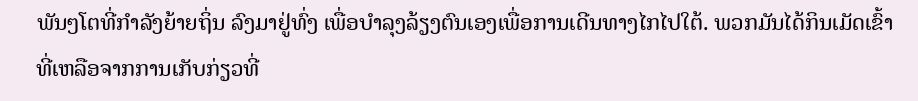ພັນໆໂຕທີ່ກຳລັງຍ້າຍຖິ່ນ ລົງມາຢູ່ທົ່ງ ເພື່ອບຳລຸງລ້ຽງຕົນເອງເພື່ອການເດີນທາງໄກໄປໃຕ້. ພວກມັນໄດ້ກິນເມັດເຂົ້າທີ່ເຫລືອຈາກການເກັບກ່ຽວທີ່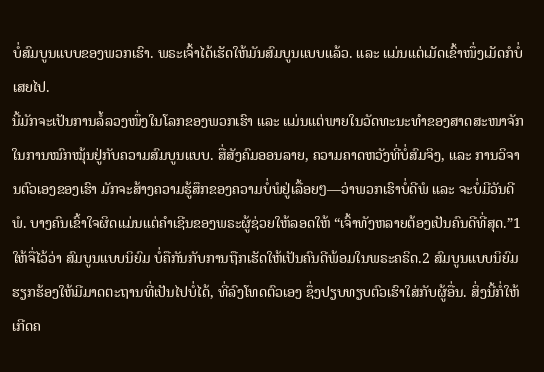ບໍ່ສົມບູນແບບຂອງພວກເຮົາ. ພຣະເຈົ້າໄດ້ເຮັດໃຫ້ມັນສົມບູນແບບແລ້ວ. ແລະ ແມ່ນແຕ່ເມັດເຂົ້າໜຶ່ງເມັດກໍບໍ່ເສຍໄປ.
ນີ້ມັກຈະເປັນການລໍ້ລວງໜຶ່ງໃນໂລກຂອງພວກເຮົາ ແລະ ແມ່ນແຕ່ພາຍໃນວັດທະນະທຳຂອງສາດສະໜາຈັກໃນການໝົກໝຸ້ນຢູ່ກັບຄວາມສົມບູນແບບ. ສື່ສັງຄົມອອນລາຍ, ຄວາມຄາດຫວັງທີ່ບໍ່ສົມຈິງ, ແລະ ການວິຈານຕົວເອງຂອງເຮົາ ມັກຈະສ້າງຄວາມຮູ້ສຶກຂອງຄວາມບໍ່ພໍຢູ່ເລື້ອຍໆ—ວ່າພວກເຮົາບໍ່ດີພໍ ແລະ ຈະບໍ່ມີວັນດີພໍ. ບາງຄົນເຂົ້າໃຈຜິດແມ່ນແຕ່ຄຳເຊີນຂອງພຣະຜູ້ຊ່ວຍໃຫ້ລອດໃຫ້ “ເຈົ້າທັງຫລາຍຕ້ອງເປັນຄົນດີທີ່ສຸດ.”1
ໃຫ້ຈື່ໄວ້ວ່າ ສົມບູນແບບນິຍົມ ບໍ່ຄືກັນກັບການຖືກເຮັດໃຫ້ເປັນຄົນດີພ້ອມໃນພຣະຄຣິດ.2 ສົມບູນແບບນິຍົມ ຮຽກຮ້ອງໃຫ້ມີມາດຕະຖານທີ່ເປັນໄປບໍ່ໄດ້, ທີ່ລົງໂທດຕົວເອງ ຊຶ່ງປຽບທຽບຕົວເຮົາໃສ່ກັບຜູ້ອື່ນ. ສິ່ງນີ້ກໍ່ໃຫ້ເກີດຄ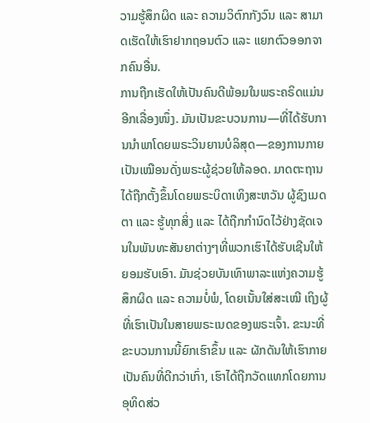ວາມຮູ້ສຶກຜິດ ແລະ ຄວາມວິຕົກກັງວົນ ແລະ ສາມາດເຮັດໃຫ້ເຮົາຢາກຖອນຕົວ ແລະ ແຍກຕົວອອກຈາກຄົນອື່ນ.
ການຖືກເຮັດໃຫ້ເປັນຄົນດີພ້ອມໃນພຣະຄຣິດແມ່ນອີກເລື່ອງໜຶ່ງ. ມັນເປັນຂະບວນການ—ທີ່ໄດ້ຮັບການນຳພາໂດຍພຣະວິນຍານບໍລິສຸດ—ຂອງການກາຍເປັນເໝືອນດັ່ງພຣະຜູ້ຊ່ວຍໃຫ້ລອດ. ມາດຕະຖານໄດ້ຖືກຕັ້ງຂຶ້ນໂດຍພຣະບິດາເທິງສະຫວັນ ຜູ້ຊົງເມດຕາ ແລະ ຮູ້ທຸກສິ່ງ ແລະ ໄດ້ຖືກກຳນົດໄວ້ຢ່າງຊັດເຈນໃນພັນທະສັນຍາຕ່າງໆທີ່ພວກເຮົາໄດ້ຮັບເຊີນໃຫ້ຍອມຮັບເອົາ. ມັນຊ່ວຍບັນເທົາພາລະແຫ່ງຄວາມຮູ້ສຶກຜິດ ແລະ ຄວາມບໍ່ພໍ, ໂດຍເນັ້ນໃສ່ສະເໝີ ເຖິງຜູ້ທີ່ເຮົາເປັນໃນສາຍພຣະເນດຂອງພຣະເຈົ້າ. ຂະນະທີ່ຂະບວນການນີ້ຍົກເຮົາຂຶ້ນ ແລະ ຜັກດັນໃຫ້ເຮົາກາຍເປັນຄົນທີ່ດີກວ່າເກົ່າ, ເຮົາໄດ້ຖືກວັດແທກໂດຍການອຸທິດສ່ວ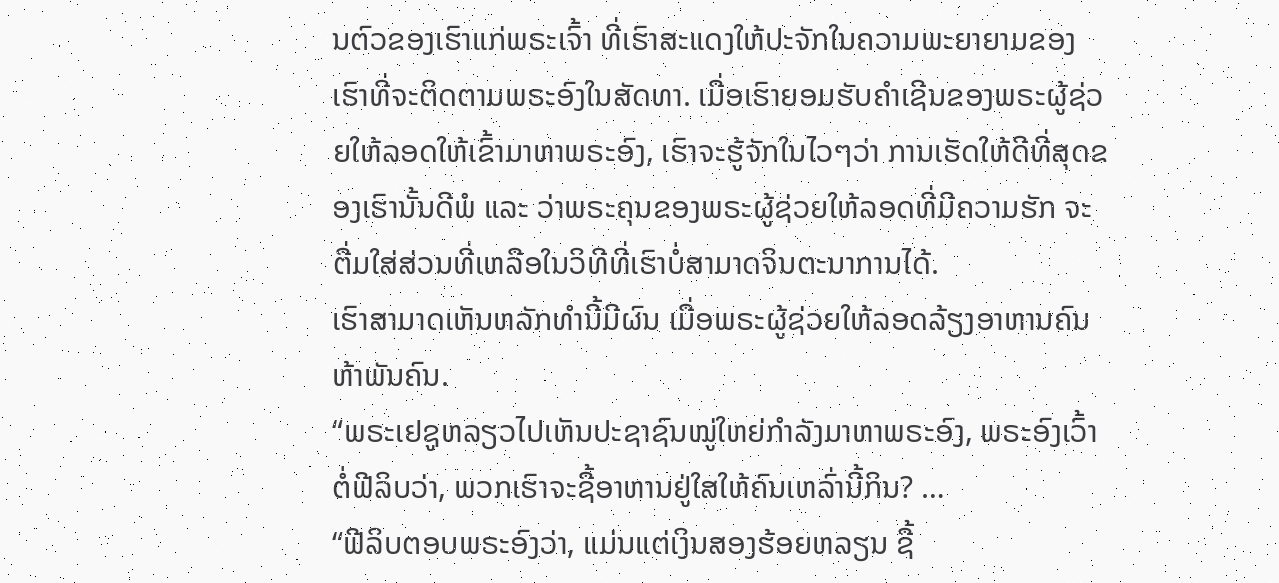ນຕົວຂອງເຮົາແກ່ພຣະເຈົ້າ ທີ່ເຮົາສະແດງໃຫ້ປະຈັກໃນຄວາມພະຍາຍາມຂອງເຮົາທີ່ຈະຕິດຕາມພຣະອົງໃນສັດທາ. ເມື່ອເຮົາຍອມຮັບຄຳເຊີນຂອງພຣະຜູ້ຊ່ວຍໃຫ້ລອດໃຫ້ເຂົ້າມາຫາພຣະອົງ, ເຮົາຈະຮູ້ຈັກໃນໄວໆວ່າ ການເຮັດໃຫ້ດີທີ່ສຸດຂອງເຮົານັ້ນດີພໍ ແລະ ວ່າພຣະຄຸນຂອງພຣະຜູ້ຊ່ວຍໃຫ້ລອດທີ່ມີຄວາມຮັກ ຈະຕື່ມໃສ່ສ່ວນທີ່ເຫລືອໃນວິທີທີ່ເຮົາບໍ່ສາມາດຈິນຕະນາການໄດ້.
ເຮົາສາມາດເຫັນຫລັກທຳນີ້ມີຜົນ ເມື່ອພຣະຜູ້ຊ່ວຍໃຫ້ລອດລ້ຽງອາຫານຄົນຫ້າພັນຄົນ.
“ພຣະເຢຊູຫລຽວໄປເຫັນປະຊາຊົນໝູ່ໃຫຍ່ກຳລັງມາຫາພຣະອົງ, ພຣະອົງເວົ້າຕໍ່ຟີລິບວ່າ, ພວກເຮົາຈະຊື້ອາຫານຢູ່ໃສໃຫ້ຄົນເຫລົ່ານີ້ກິນ? …
“ຟີລິບຕອບພຣະອົງວ່າ, ແມ່ນແຕ່ເງິນສອງຮ້ອຍຫລຽນ ຊື້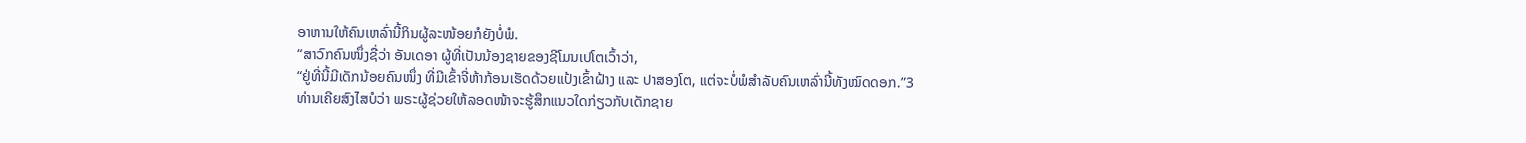ອາຫານໃຫ້ຄົນເຫລົ່ານີ້ກິນຜູ້ລະໜ້ອຍກໍຍັງບໍ່ພໍ.
“ສາວົກຄົນໜຶ່ງຊື່ວ່າ ອັນເດອາ ຜູ້ທີ່ເປັນນ້ອງຊາຍຂອງຊີໂມນເປໂຕເວົ້າວ່າ,
“ຢູ່ທີ່ນີ້ມີເດັກນ້ອຍຄົນໜຶ່ງ ທີ່ມີເຂົ້າຈີ່ຫ້າກ້ອນເຮັດດ້ວຍແປ້ງເຂົ້າຝ້າງ ແລະ ປາສອງໂຕ, ແຕ່ຈະບໍ່ພໍສຳລັບຄົນເຫລົ່ານີ້ທັງໝົດດອກ.”3
ທ່ານເຄີຍສົງໄສບໍວ່າ ພຣະຜູ້ຊ່ວຍໃຫ້ລອດໜ້າຈະຮູ້ສຶກແນວໃດກ່ຽວກັບເດັກຊາຍ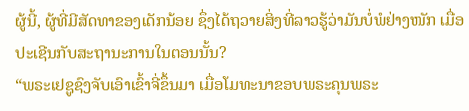ຜູ້ນີ້, ຜູ້ທີ່ມີສັດທາຂອງເດັກນ້ອຍ ຊຶ່ງໄດ້ຖວາຍສິ່ງທີ່ລາວຮູ້ວ່າມັນບໍ່ພໍຢ່າງໜັກ ເມື່ອປະເຊີນກັບສະຖານະການໃນຕອນນັ້ນ?
“ພຣະເຢຊູຊົງຈັບເອົາເຂົ້າຈີ່ຂຶ້ນມາ ເມື່ອໂມທະນາຂອບພຣະຄຸນພຣະ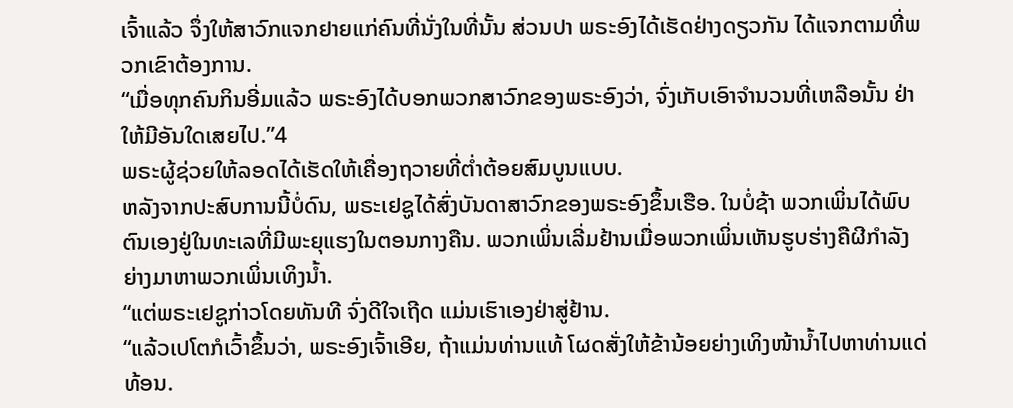ເຈົ້າແລ້ວ ຈຶ່ງໃຫ້ສາວົກແຈກຢາຍແກ່ຄົນທີ່ນັ່ງໃນທີ່ນັ້ນ ສ່ວນປາ ພຣະອົງໄດ້ເຮັດຢ່າງດຽວກັນ ໄດ້ແຈກຕາມທີ່ພວກເຂົາຕ້ອງການ.
“ເມື່ອທຸກຄົນກິນອີ່ມແລ້ວ ພຣະອົງໄດ້ບອກພວກສາວົກຂອງພຣະອົງວ່າ, ຈົ່ງເກັບເອົາຈຳນວນທີ່ເຫລືອນັ້ນ ຢ່າໃຫ້ມີອັນໃດເສຍໄປ.”4
ພຣະຜູ້ຊ່ວຍໃຫ້ລອດໄດ້ເຮັດໃຫ້ເຄື່ອງຖວາຍທີ່ຕໍ່າຕ້ອຍສົມບູນແບບ.
ຫລັງຈາກປະສົບການນີ້ບໍ່ດົນ, ພຣະເຢຊູໄດ້ສົ່ງບັນດາສາວົກຂອງພຣະອົງຂຶ້ນເຮືອ. ໃນບໍ່ຊ້າ ພວກເພິ່ນໄດ້ພົບຕົນເອງຢູ່ໃນທະເລທີ່ມີພະຍຸແຮງໃນຕອນກາງຄືນ. ພວກເພິ່ນເລີ່ມຢ້ານເມື່ອພວກເພິ່ນເຫັນຮູບຮ່າງຄືຜີກຳລັງຍ່າງມາຫາພວກເພິ່ນເທິງນໍ້າ.
“ແຕ່ພຣະເຢຊູກ່າວໂດຍທັນທີ ຈົ່ງດີໃຈເຖີດ ແມ່ນເຮົາເອງຢ່າສູ່ຢ້ານ.
“ແລ້ວເປໂຕກໍເວົ້າຂຶ້ນວ່າ, ພຣະອົງເຈົ້າເອີຍ, ຖ້າແມ່ນທ່ານແທ້ ໂຜດສັ່ງໃຫ້ຂ້ານ້ອຍຍ່າງເທິງໜ້ານໍ້າໄປຫາທ່ານແດ່ທ້ອນ.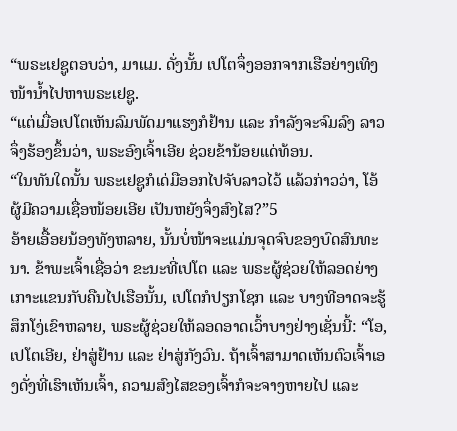“ພຣະເຢຊູຕອບວ່າ, ມາແມ. ດັ່ງນັ້ນ ເປໂຕຈຶ່ງອອກຈາກເຮືອຍ່າງເທິງໜ້ານໍ້າໄປຫາພຣະເຢຊູ.
“ແຕ່ເມື່ອເປໂຕເຫັນລົມພັດມາແຮງກໍຢ້ານ ແລະ ກຳລັງຈະຈົມລົງ ລາວຈຶ່ງຮ້ອງຂຶ້ນວ່າ, ພຣະອົງເຈົ້າເອີຍ ຊ່ວຍຂ້ານ້ອຍແດ່ທ້ອນ.
“ໃນທັນໃດນັ້ນ ພຣະເຢຊູກໍເດ່ມືອອກໄປຈັບລາວໄວ້ ແລ້ວກ່າວວ່າ, ໂອ້ ຜູ້ມີຄວາມເຊື່ອໜ້ອຍເອີຍ ເປັນຫຍັງຈຶ່ງສົງໄສ?”5
ອ້າຍເອື້ອຍນ້ອງທັງຫລາຍ, ນັ້ນບໍ່ໜ້າຈະແມ່ນຈຸດຈົບຂອງບົດສົນທະນາ. ຂ້າພະເຈົ້າເຊື່ອວ່າ ຂະນະທີ່ເປໂຕ ແລະ ພຣະຜູ້ຊ່ວຍໃຫ້ລອດຍ່າງເກາະແຂນກັບຄືນໄປເຮືອນັ້ນ, ເປໂຕກໍປຽກໂຊກ ແລະ ບາງທີອາດຈະຮູ້ສຶກໂງ່ເຂົາຫລາຍ, ພຣະຜູ້ຊ່ວຍໃຫ້ລອດອາດເວົ້າບາງຢ່າງເຊັ່ນນີ້: “ໂອ, ເປໂຕເອີຍ, ຢ່າສູ່ຢ້ານ ແລະ ຢ່າສູ່ກັງວົນ. ຖ້າເຈົ້າສາມາດເຫັນຕົວເຈົ້າເອງດັ່ງທີ່ເຮົາເຫັນເຈົ້າ, ຄວາມສົງໄສຂອງເຈົ້າກໍຈະຈາງຫາຍໄປ ແລະ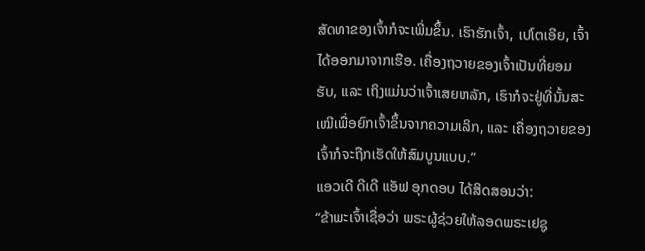ສັດທາຂອງເຈົ້າກໍຈະເພີ່ມຂຶ້ນ. ເຮົາຮັກເຈົ້າ, ເປໂຕເອີຍ, ເຈົ້າໄດ້ອອກມາຈາກເຮືອ. ເຄື່ອງຖວາຍຂອງເຈົ້າເປັນທີ່ຍອມຮັບ, ແລະ ເຖິງແມ່ນວ່າເຈົ້າເສຍຫລັກ, ເຮົາກໍຈະຢູ່ທີ່ນັ້ນສະເໝີເພື່ອຍົກເຈົ້າຂຶ້ນຈາກຄວາມເລິກ, ແລະ ເຄື່ອງຖວາຍຂອງເຈົ້າກໍຈະຖືກເຮັດໃຫ້ສົມບູນແບບ.”
ແອວເດີ ດີເດີ ແອັຟ ອຸກດອບ ໄດ້ສິດສອນວ່າ:
“ຂ້າພະເຈົ້າເຊື່ອວ່າ ພຣະຜູ້ຊ່ວຍໃຫ້ລອດພຣະເຢຊູ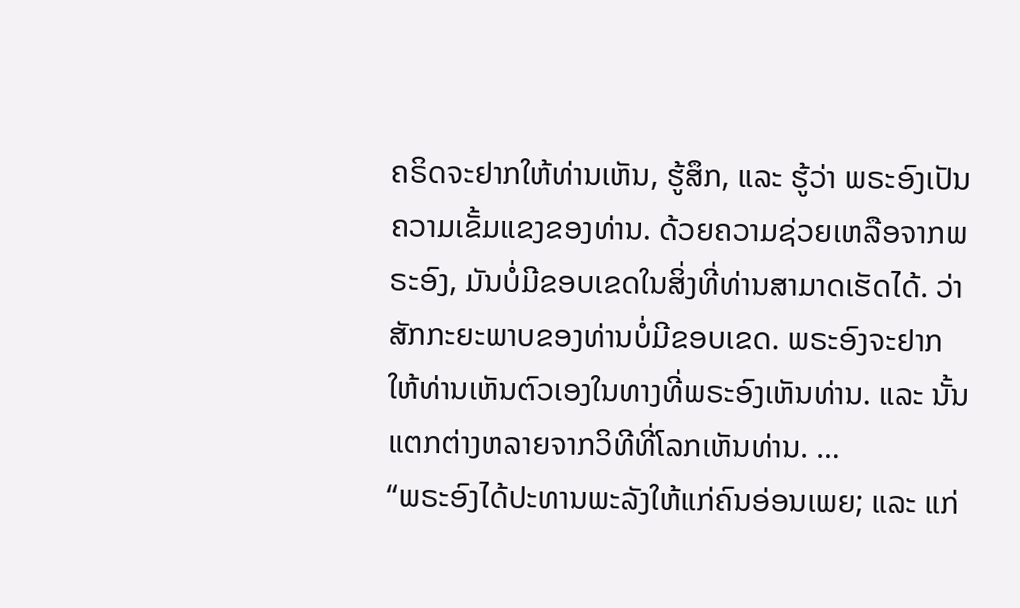ຄຣິດຈະຢາກໃຫ້ທ່ານເຫັນ, ຮູ້ສຶກ, ແລະ ຮູ້ວ່າ ພຣະອົງເປັນຄວາມເຂັ້ມແຂງຂອງທ່ານ. ດ້ວຍຄວາມຊ່ວຍເຫລືອຈາກພຣະອົງ, ມັນບໍ່ມີຂອບເຂດໃນສິ່ງທີ່ທ່ານສາມາດເຮັດໄດ້. ວ່າສັກກະຍະພາບຂອງທ່ານບໍ່ມີຂອບເຂດ. ພຣະອົງຈະຢາກໃຫ້ທ່ານເຫັນຕົວເອງໃນທາງທີ່ພຣະອົງເຫັນທ່ານ. ແລະ ນັ້ນແຕກຕ່າງຫລາຍຈາກວິທີທີ່ໂລກເຫັນທ່ານ. …
“ພຣະອົງໄດ້ປະທານພະລັງໃຫ້ແກ່ຄົນອ່ອນເພຍ; ແລະ ແກ່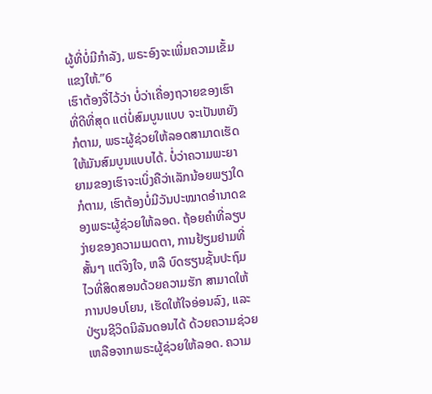ຜູ້ທີ່ບໍ່ມີກຳລັງ, ພຣະອົງຈະເພີ່ມຄວາມເຂັ້ມແຂງໃຫ້.”6
ເຮົາຕ້ອງຈື່ໄວ້ວ່າ ບໍ່ວ່າເຄື່ອງຖວາຍຂອງເຮົາທີ່ດີທີ່ສຸດ ແຕ່ບໍ່ສົມບູນແບບ ຈະເປັນຫຍັງກໍຕາມ, ພຣະຜູ້ຊ່ວຍໃຫ້ລອດສາມາດເຮັດໃຫ້ມັນສົມບູນແບບໄດ້. ບໍ່ວ່າຄວາມພະຍາຍາມຂອງເຮົາຈະເບິ່ງຄືວ່າເລັກນ້ອຍພຽງໃດກໍຕາມ, ເຮົາຕ້ອງບໍ່ມີວັນປະໝາດອຳນາດຂອງພຣະຜູ້ຊ່ວຍໃຫ້ລອດ. ຖ້ອຍຄຳທີ່ລຽບງ່າຍຂອງຄວາມເມດຕາ, ການຢ້ຽມຢາມທີ່ສັ້ນໆ ແຕ່ຈິງໃຈ, ຫລື ບົດຮຽນຊັ້ນປະຖົມໄວທີ່ສິດສອນດ້ວຍຄວາມຮັກ ສາມາດໃຫ້ການປອບໂຍນ, ເຮັດໃຫ້ໃຈອ່ອນລົງ, ແລະ ປ່ຽນຊີວິດນິລັນດອນໄດ້ ດ້ວຍຄວາມຊ່ວຍເຫລືອຈາກພຣະຜູ້ຊ່ວຍໃຫ້ລອດ. ຄວາມ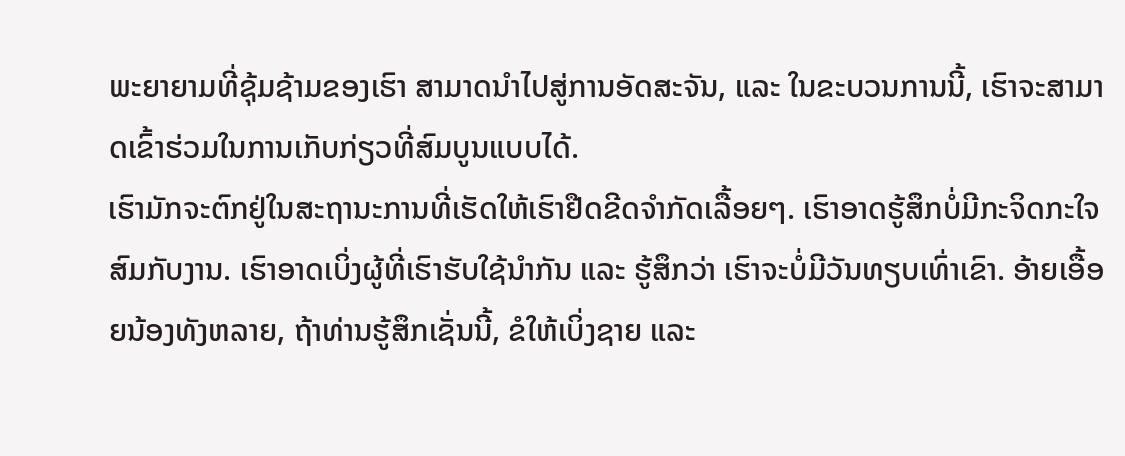ພະຍາຍາມທີ່ຊຸ້ມຊ້າມຂອງເຮົາ ສາມາດນຳໄປສູ່ການອັດສະຈັນ, ແລະ ໃນຂະບວນການນີ້, ເຮົາຈະສາມາດເຂົ້າຮ່ວມໃນການເກັບກ່ຽວທີ່ສົມບູນແບບໄດ້.
ເຮົາມັກຈະຕົກຢູ່ໃນສະຖານະການທີ່ເຮັດໃຫ້ເຮົາຢືດຂີດຈຳກັດເລື້ອຍໆ. ເຮົາອາດຮູ້ສຶກບໍ່ມີກະຈິດກະໃຈສົມກັບງານ. ເຮົາອາດເບິ່ງຜູ້ທີ່ເຮົາຮັບໃຊ້ນຳກັນ ແລະ ຮູ້ສຶກວ່າ ເຮົາຈະບໍ່ມີວັນທຽບເທົ່າເຂົາ. ອ້າຍເອື້ອຍນ້ອງທັງຫລາຍ, ຖ້າທ່ານຮູ້ສຶກເຊັ່ນນີ້, ຂໍໃຫ້ເບິ່ງຊາຍ ແລະ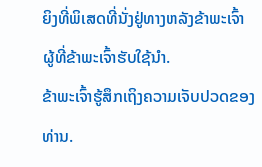ຍິງທີ່ພິເສດທີ່ນັ່ງຢູ່ທາງຫລັງຂ້າພະເຈົ້າ ຜູ້ທີ່ຂ້າພະເຈົ້າຮັບໃຊ້ນຳ.
ຂ້າພະເຈົ້າຮູ້ສຶກເຖິງຄວາມເຈັບປວດຂອງທ່ານ.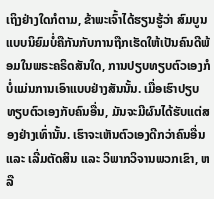ເຖິງຢ່າງໃດກໍຕາມ, ຂ້າພະເຈົ້າໄດ້ຮຽນຮູ້ວ່າ ສົມບູນແບບນິຍົມບໍ່ຄືກັນກັບການຖືກເຮັດໃຫ້ເປັນຄົນດີພ້ອມໃນພຣະຄຣິດສັນໃດ, ການປຽບທຽບຕົວເອງກໍບໍ່ແມ່ນການເອົາແບບຢ່າງສັນນັ້ນ. ເມື່ອເຮົາປຽບທຽບຕົວເອງກັບຄົນອື່ນ, ມັນຈະມີຜົນໄດ້ຮັບແຕ່ສອງຢ່າງເທົ່ານັ້ນ. ເຮົາຈະເຫັນຕົວເອງດີກວ່າຄົນອື່ນ ແລະ ເລີ່ມຕັດສິນ ແລະ ວິພາກວິຈານພວກເຂົາ, ຫລື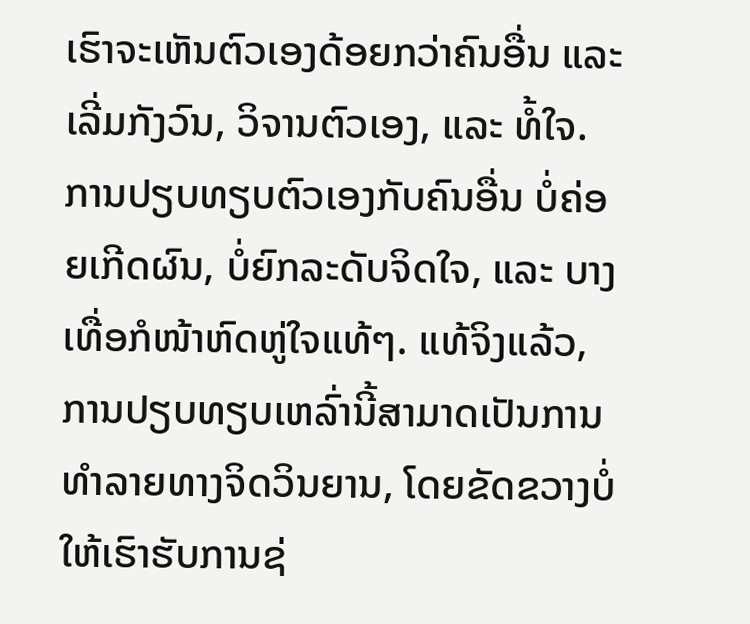ເຮົາຈະເຫັນຕົວເອງດ້ອຍກວ່າຄົນອື່ນ ແລະ ເລີ່ມກັງວົນ, ວິຈານຕົວເອງ, ແລະ ທໍ້ໃຈ. ການປຽບທຽບຕົວເອງກັບຄົນອື່ນ ບໍ່ຄ່ອຍເກີດຜົນ, ບໍ່ຍົກລະດັບຈິດໃຈ, ແລະ ບາງເທື່ອກໍໜ້າຫົດຫູ່ໃຈແທ້ໆ. ແທ້ຈິງແລ້ວ, ການປຽບທຽບເຫລົ່ານີ້ສາມາດເປັນການທຳລາຍທາງຈິດວິນຍານ, ໂດຍຂັດຂວາງບໍ່ໃຫ້ເຮົາຮັບການຊ່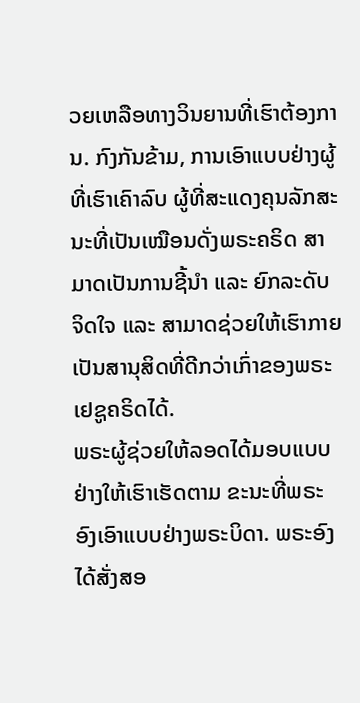ວຍເຫລືອທາງວິນຍານທີ່ເຮົາຕ້ອງການ. ກົງກັນຂ້າມ, ການເອົາແບບຢ່າງຜູ້ທີ່ເຮົາເຄົາລົບ ຜູ້ທີ່ສະແດງຄຸນລັກສະນະທີ່ເປັນເໝືອນດັ່ງພຣະຄຣິດ ສາມາດເປັນການຊີ້ນຳ ແລະ ຍົກລະດັບຈິດໃຈ ແລະ ສາມາດຊ່ວຍໃຫ້ເຮົາກາຍເປັນສານຸສິດທີ່ດີກວ່າເກົ່າຂອງພຣະເຢຊູຄຣິດໄດ້.
ພຣະຜູ້ຊ່ວຍໃຫ້ລອດໄດ້ມອບແບບຢ່າງໃຫ້ເຮົາເຮັດຕາມ ຂະນະທີ່ພຣະອົງເອົາແບບຢ່າງພຣະບິດາ. ພຣະອົງໄດ້ສັ່ງສອ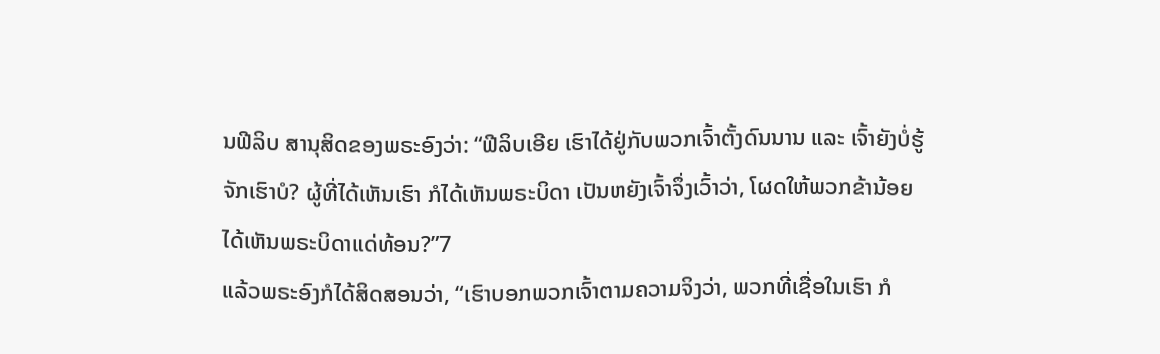ນຟີລິບ ສານຸສິດຂອງພຣະອົງວ່າ: “ຟີລິບເອີຍ ເຮົາໄດ້ຢູ່ກັບພວກເຈົ້າຕັ້ງດົນນານ ແລະ ເຈົ້າຍັງບໍ່ຮູ້ຈັກເຮົາບໍ? ຜູ້ທີ່ໄດ້ເຫັນເຮົາ ກໍໄດ້ເຫັນພຣະບິດາ ເປັນຫຍັງເຈົ້າຈຶ່ງເວົ້າວ່າ, ໂຜດໃຫ້ພວກຂ້ານ້ອຍໄດ້ເຫັນພຣະບິດາແດ່ທ້ອນ?”7
ແລ້ວພຣະອົງກໍໄດ້ສິດສອນວ່າ, “ເຮົາບອກພວກເຈົ້າຕາມຄວາມຈິງວ່າ, ພວກທີ່ເຊື່ອໃນເຮົາ ກໍ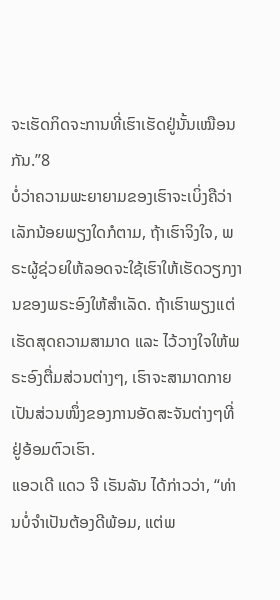ຈະເຮັດກິດຈະການທີ່ເຮົາເຮັດຢູ່ນັ້ນເໝືອນກັນ.”8
ບໍ່ວ່າຄວາມພະຍາຍາມຂອງເຮົາຈະເບິ່ງຄືວ່າເລັກນ້ອຍພຽງໃດກໍຕາມ, ຖ້າເຮົາຈິງໃຈ, ພຣະຜູ້ຊ່ວຍໃຫ້ລອດຈະໃຊ້ເຮົາໃຫ້ເຮັດວຽກງານຂອງພຣະອົງໃຫ້ສຳເລັດ. ຖ້າເຮົາພຽງແຕ່ເຮັດສຸດຄວາມສາມາດ ແລະ ໄວ້ວາງໃຈໃຫ້ພຣະອົງຕື່ມສ່ວນຕ່າງໆ, ເຮົາຈະສາມາດກາຍເປັນສ່ວນໜຶ່ງຂອງການອັດສະຈັນຕ່າງໆທີ່ຢູ່ອ້ອມຕົວເຮົາ.
ແອວເດີ ແດວ ຈີ ເຣັນລັນ ໄດ້ກ່າວວ່າ, “ທ່ານບໍ່ຈຳເປັນຕ້ອງດີພ້ອມ, ແຕ່ພ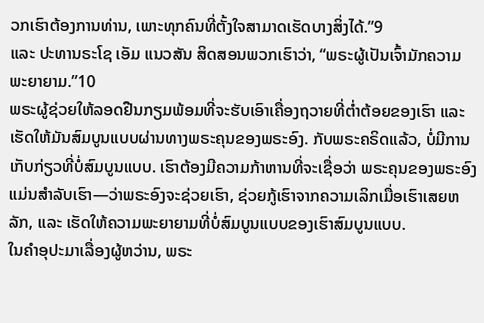ວກເຮົາຕ້ອງການທ່ານ, ເພາະທຸກຄົນທີ່ຕັ້ງໃຈສາມາດເຮັດບາງສິ່ງໄດ້.”9
ແລະ ປະທານຣະໂຊ ເອັມ ແນວສັນ ສິດສອນພວກເຮົາວ່າ, “ພຣະຜູ້ເປັນເຈົ້າມັກຄວາມພະຍາຍາມ.”10
ພຣະຜູ້ຊ່ວຍໃຫ້ລອດຢືນກຽມພ້ອມທີ່ຈະຮັບເອົາເຄື່ອງຖວາຍທີ່ຕໍ່າຕ້ອຍຂອງເຮົາ ແລະ ເຮັດໃຫ້ມັນສົມບູນແບບຜ່ານທາງພຣະຄຸນຂອງພຣະອົງ. ກັບພຣະຄຣິດແລ້ວ, ບໍ່ມີການເກັບກ່ຽວທີ່ບໍ່ສົມບູນແບບ. ເຮົາຕ້ອງມີຄວາມກ້າຫານທີ່ຈະເຊື່ອວ່າ ພຣະຄຸນຂອງພຣະອົງແມ່ນສຳລັບເຮົາ—ວ່າພຣະອົງຈະຊ່ວຍເຮົາ, ຊ່ວຍກູ້ເຮົາຈາກຄວາມເລິກເມື່ອເຮົາເສຍຫລັກ, ແລະ ເຮັດໃຫ້ຄວາມພະຍາຍາມທີ່ບໍ່ສົມບູນແບບຂອງເຮົາສົມບູນແບບ.
ໃນຄຳອຸປະມາເລື່ອງຜູ້ຫວ່ານ, ພຣະ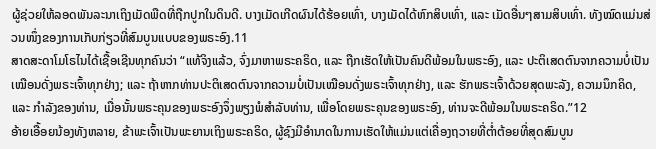ຜູ້ຊ່ວຍໃຫ້ລອດພັນລະນາເຖິງເມັດພືດທີ່ຖືກປູກໃນດິນດີ. ບາງເມັດເກີດຜົນໄດ້ຮ້ອຍເທົ່າ, ບາງເມັດໄດ້ຫົກສິບເທົ່າ, ແລະ ເມັດອື່ນໆສາມສິບເທົ່າ. ທັງໝົດແມ່ນສ່ວນໜຶ່ງຂອງການເກັບກ່ຽວທີ່ສົມບູນແບບຂອງພຣະອົງ.11
ສາດສະດາໂມໂຣໄນໄດ້ເຊື້ອເຊີນທຸກຄົນວ່າ “ແທ້ຈິງແລ້ວ, ຈົ່ງມາຫາພຣະຄຣິດ, ແລະ ຖືກເຮັດໃຫ້ເປັນຄົນດີພ້ອມໃນພຣະອົງ, ແລະ ປະຕິເສດຕົນຈາກຄວາມບໍ່ເປັນເໝືອນດັ່ງພຣະເຈົ້າທຸກຢ່າງ; ແລະ ຖ້າຫາກທ່ານປະຕິເສດຕົນຈາກຄວາມບໍ່ເປັນເໝືອນດັ່ງພຣະເຈົ້າທຸກຢ່າງ, ແລະ ຮັກພຣະເຈົ້າດ້ວຍສຸດພະລັງ, ຄວາມນຶກຄິດ, ແລະ ກຳລັງຂອງທ່ານ, ເມື່ອນັ້ນພຣະຄຸນຂອງພຣະອົງຈຶ່ງພຽງພໍສຳລັບທ່ານ, ເພື່ອໂດຍພຣະຄຸນຂອງພຣະອົງ, ທ່ານຈະດີພ້ອມໃນພຣະຄຣິດ.”12
ອ້າຍເອື້ອຍນ້ອງທັງຫລາຍ, ຂ້າພະເຈົ້າເປັນພະຍານເຖິງພຣະຄຣິດ, ຜູ້ຊົງມີອຳນາດໃນການເຮັດໃຫ້ແມ່ນແຕ່ເຄື່ອງຖວາຍທີ່ຕໍ່າຕ້ອຍທີ່ສຸດສົມບູນ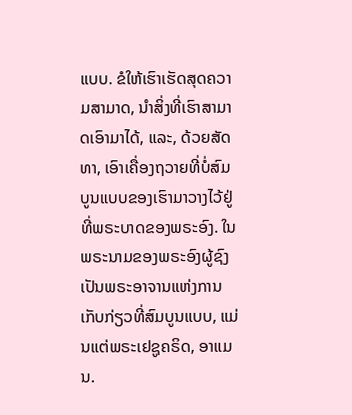ແບບ. ຂໍໃຫ້ເຮົາເຮັດສຸດຄວາມສາມາດ, ນຳສິ່ງທີ່ເຮົາສາມາດເອົາມາໄດ້, ແລະ, ດ້ວຍສັດທາ, ເອົາເຄື່ອງຖວາຍທີ່ບໍ່ສົມບູນແບບຂອງເຮົາມາວາງໄວ້ຢູ່ທີ່ພຣະບາດຂອງພຣະອົງ. ໃນພຣະນາມຂອງພຣະອົງຜູ້ຊົງເປັນພຣະອາຈານແຫ່ງການເກັບກ່ຽວທີ່ສົມບູນແບບ, ແມ່ນແຕ່ພຣະເຢຊູຄຣິດ, ອາແມນ.